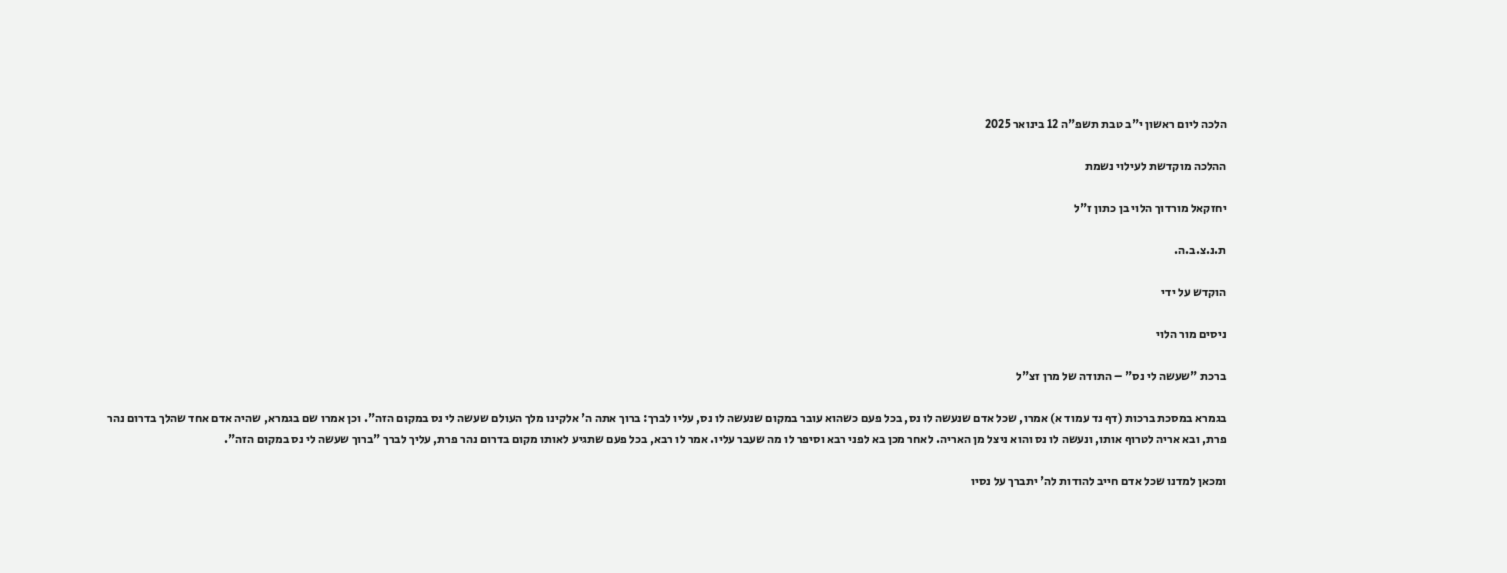הלכה ליום ראשון י"ב טבת תשפ"ה 12 בינואר 2025

ההלכה מוקדשת לעילוי נשמת

יחזקאל מורדוך הלוי בן כתון ז"ל

ת.נ.צ.ב.ה.

הוקדש על ידי

ניסים מור הלוי

ברכת "שעשה לי נס" – התודה של מרן זצ"ל

בגמרא במסכת ברכות (דף נד עמוד א) אמרו, שכל אדם שנעשה לו נס, בכל פעם כשהוא עובר במקום שנעשה לו נס, עליו לברך: ברוך אתה ה' אלקינו מלך העולם שעשה לי נס במקום הזה". וכן אמרו שם בגמרא, שהיה אדם אחד שהלך בדרום נהר פרת, ובא אריה לטרוף אותו, ונעשה לו נס והוא ניצל מן האריה. לאחר מכן בא לפני רבא וסיפר לו מה שעבר עליו. אמר לו רבא, בכל פעם שתגיע לאותו מקום בדרום נהר פרת, עליך לברך "ברוך שעשה לי נס במקום הזה".

ומכאן למדנו שכל אדם חייב להודות לה' יתברך על נסיו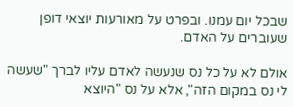שבכל יום עמנו. ובפרט על מאורעות יוצאי דופן שעוברים על האדם.

אולם לא על כל נס שנעשה לאדם עליו לברך "שעשה לי נס במקום הזה", אלא על נס "היוצא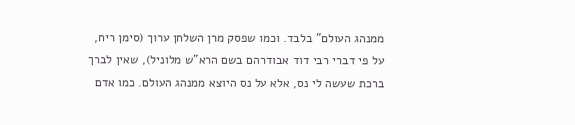ממנהג העולם" בלבד. וכמו שפסק מרן השלחן ערוך (סימן ריח, על פי דברי רבי דוד אבודרהם בשם הרא"ש מלוניל), שאין לברך ברכת שעשה לי נס, אלא על נס היוצא ממנהג העולם. כמו אדם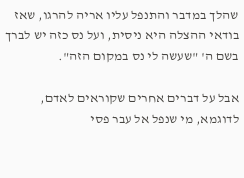שהלך במדבר והתנפל עליו אריה להרגו, שאז בודאי ההצלה היא ניסית, ועל נס כזה יש לברך בשם ה' "שעשה לי נס במקום הזה".

אבל על דברים אחרים שקוראים לאדם, לדוגמא, מי שנפל אל עבר פסי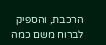הרכבת, והספיק לברוח משם כמה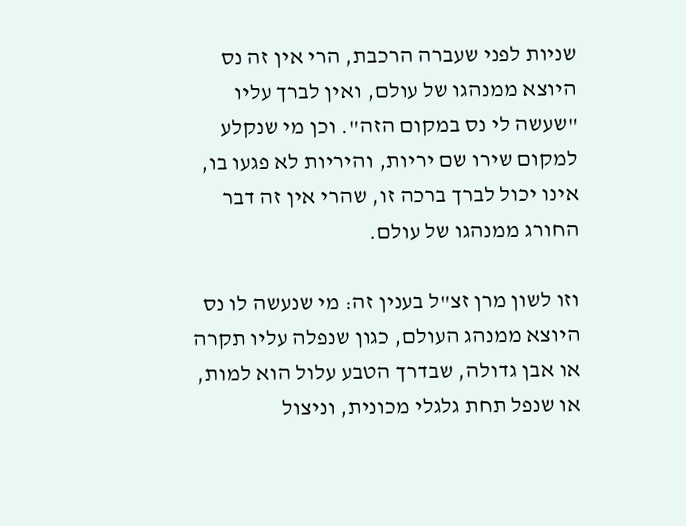שניות לפני שעברה הרכבת, הרי אין זה נס היוצא ממנהגו של עולם, ואין לברך עליו "שעשה לי נס במקום הזה". וכן מי שנקלע למקום שירו שם יריות, והיריות לא פגעו בו, אינו יכול לברך ברכה זו, שהרי אין זה דבר החורג ממנהגו של עולם.

וזו לשון מרן זצ"ל בענין זה: מי שנעשה לו נס היוצא ממנהג העולם, כגון שנפלה עליו תקרה או אבן גדולה, שבדרך הטבע עלול הוא למות, או שנפל תחת גלגלי מכונית, וניצול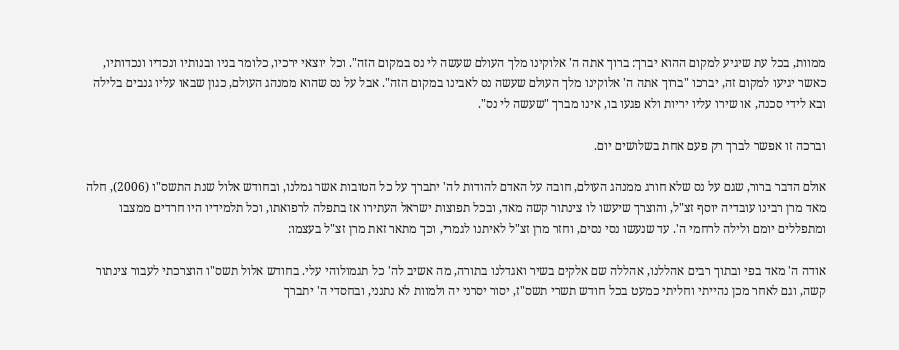ממוות, בכל עת שיגיע למקום ההוא יברך: ברוך אתה ה' אלוקינו מלך העולם שעשה לי נס במקום הזה". וכל יוצאי ירכיו, כלומר בניו ובנותיו ונכדיו ונכדותיו, כאשר יגיעו למקום זה, יברכו "ברוך אתה ה' אלוקינו מלך העולם שעשה נס לאבינו במקום הזה". אבל על נס שהוא ממנהג העולם, כגון שבאו עליו גנבים בלילה ובא לידי סכנה, או שירו עליו יריות ולא פגעו בו, אינו מברך "שעשה לי נס".

וברכה זו אפשר לברך רק פעם אחת בשלושים יום.

אולם הדבר ברור, שגם על נס שלא חורג ממנהג העולם, חובה על האדם להודות לה' יתברך על כל הטובות אשר גמלנו, ובחודש אלול שנת התשס"ו (2006), חלה מאד מרן רבינו עובדיה יוסף זצ"ל, והוצרך שיעשו לו צינתור קשה מאד, ובכל תפוצות ישראל העתירו אז בתפלה לרפואתו, וכל תלמידיו היו חרדים ממצבו ומתפללים יומם ולילה לרחמי ה'. עד שנעשו נסי נסים, וחזר מרן זצ"ל לאיתנו לגמרי, וכך מתאר זאת מרן זצ"ל בעצמו:

אודה ה' מאד בפי ובתוך רבים אהללנו, אהללה שם אלקים בשיר ואגדלנו בתורה, מה אשיב לה' כל תגמולוהי עלי. בחודש אלול תשס"ו הוצרכתי לעבור צינתור קשה, וגם לאחר מכן נהייתי וחליתי כמעט בכל חודש תשרי תשס"ז, יסור יסרני יה ולמוות לא נתנני, ובחסדי ה' יתברך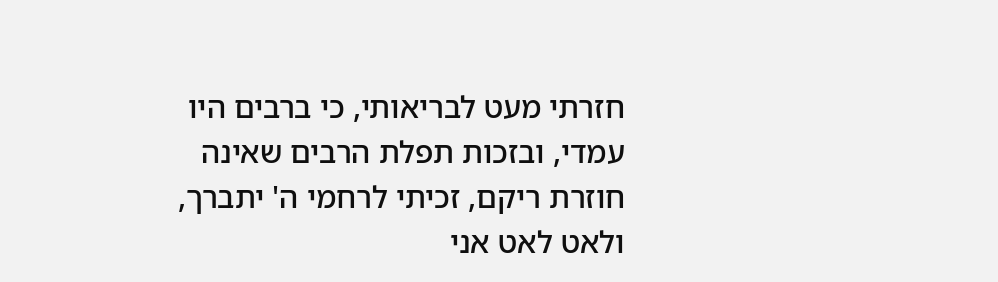חזרתי מעט לבריאותי, כי ברבים היו עמדי, ובזכות תפלת הרבים שאינה חוזרת ריקם, זכיתי לרחמי ה' יתברך, ולאט לאט אני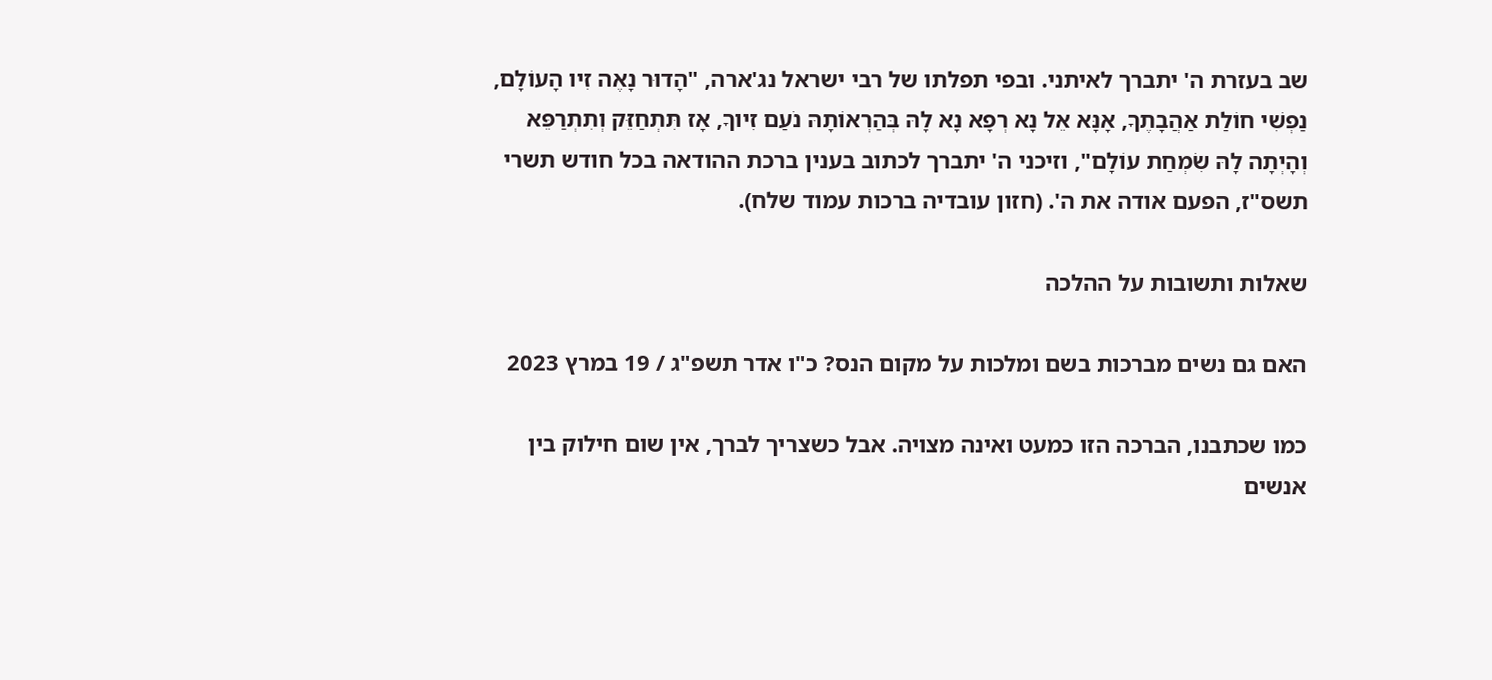שב בעזרת ה' יתברך לאיתני. ובפי תפלתו של רבי ישראל נג'ארה, "הָדוּר נָאֶה זִיו הָעוֹלָם, נַפְשִׁי חוֹלַת אַהֲבָתֶךָ, אָנָּא אֵל נָא רְפָא נָא לָהּ בְּהַרְאוֹתָהּ נֹעַם זִיוךָ, אָז תִּתְחַזֵּק וְתִתְרַפֵּא וְהָיְתָה לָהּ שִׂמְחַת עוֹלָם", וזיכני ה' יתברך לכתוב בענין ברכת ההודאה בכל חודש תשרי תשס"ז, הפעם אודה את ה'. (חזון עובדיה ברכות עמוד שלח).

שאלות ותשובות על ההלכה

האם גם נשים מברכות בשם ומלכות על מקום הנס? כ"ו אדר תשפ"ג / 19 במרץ 2023

כמו שכתבנו, הברכה הזו כמעט ואינה מצויה. אבל כשצריך לברך, אין שום חילוק בין אנשים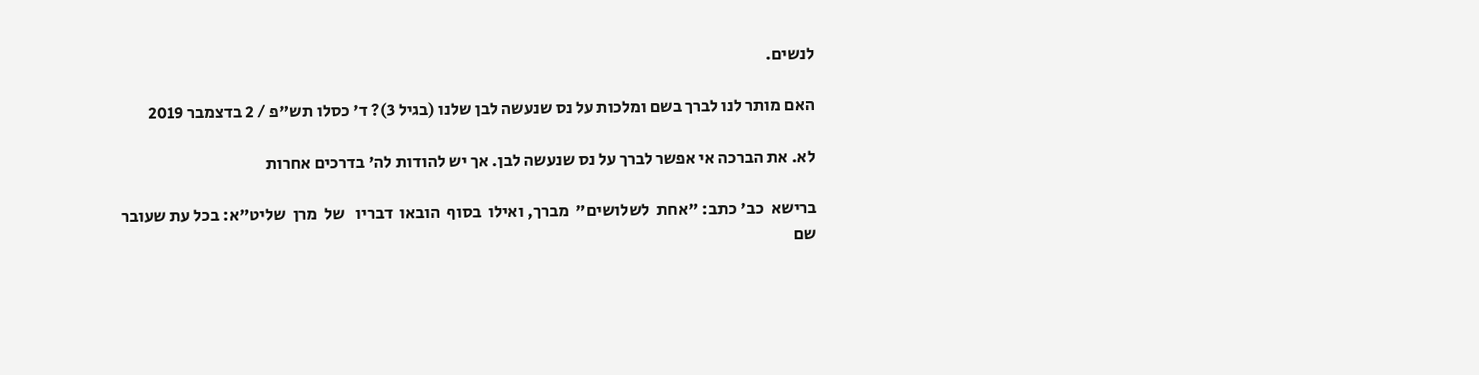לנשים.

האם מותר לנו לברך בשם ומלכות על נס שנעשה לבן שלנו (בגיל 3)? ד' כסלו תש"פ / 2 בדצמבר 2019

לא. את הברכה אי אפשר לברך על נס שנעשה לבן. אך יש להודות לה' בדרכים אחרות

ברישא  כב' כתב: "אחת  לשלושים"  מברך, ואילו  בסוף  הובאו  דבריו   של  מרן  שליט"א: בכל עת שעובר שם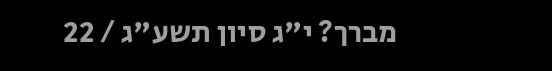מברך? י"ג סיון תשע"ג / 22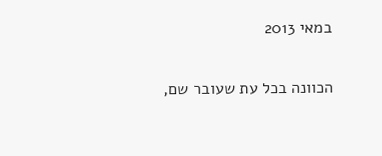במאי 2013

הכוונה בכל עת שעובר שם,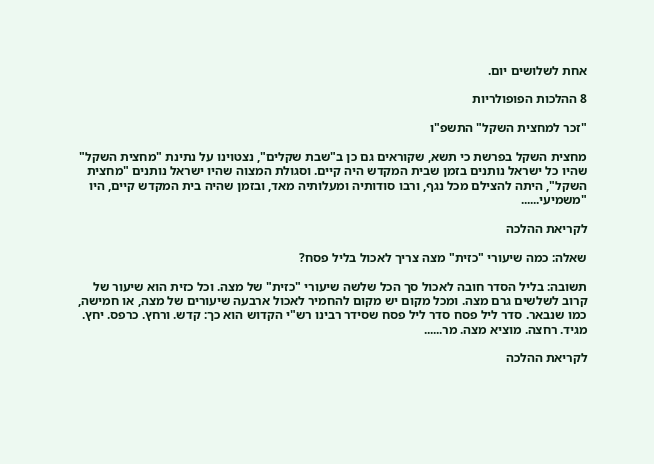אחת לשלושים יום.

8 ההלכות הפופולריות

"זכר למחצית השקל" התשפ"ו

מחצית השקל בפרשת כי תשא, שקוראים גם כן ב"שבת שקלים", נצטוינו על נתינת "מחצית השקל" שהיו כל ישראל נותנים בזמן שבית המקדש היה קיים. וסגולת המצוה שהיו ישראל נותנים "מחצית השקל", היתה להצילם מכל נגף, ורבו סודותיה ומעלותיה מאד, ובזמן שהיה בית המקדש קיים, היו "משמיעי......

לקריאת ההלכה

שאלה: כמה שיעורי "כזית" מצה צריך לאכול בליל פסח?

תשובה: בליל הסדר חובה לאכול סך הכל שלשה שיעורי "כזית" של מצה. וכל כזית הוא שיעור של קרוב לשלשים גרם מצה. ומכל מקום יש מקום להחמיר לאכול ארבעה שיעורים של מצה, או חמישה, כמו שנבאר. סדר ליל פסח סדר ליל פסח שסידר רבינו רש"י הקדוש הוא כך: קדש. ורחץ. כרפס. יחץ. מגיד. רחצה. מוציא מצה. מר......

לקריאת ההלכה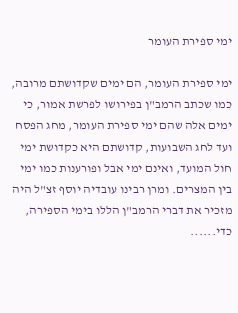ימי ספירת העומר

ימי ספירת העומר, הם ימים שקדושתם מרובה, כמו שכתב הרמב"ן בפירושו לפרשת אמור, כי ימים אלה שהם ימי ספירת העומר, מחג הפסח ועד לחג השבועות, קדושתם היא כקדושת ימי חול המועד, ואינם ימי אבל ופורענות כמו ימי בין המצרים. ומרן רבינו עובדיה יוסף זצ"ל היה מזכיר את דברי הרמב"ן הללו בימי הספירה, כדי......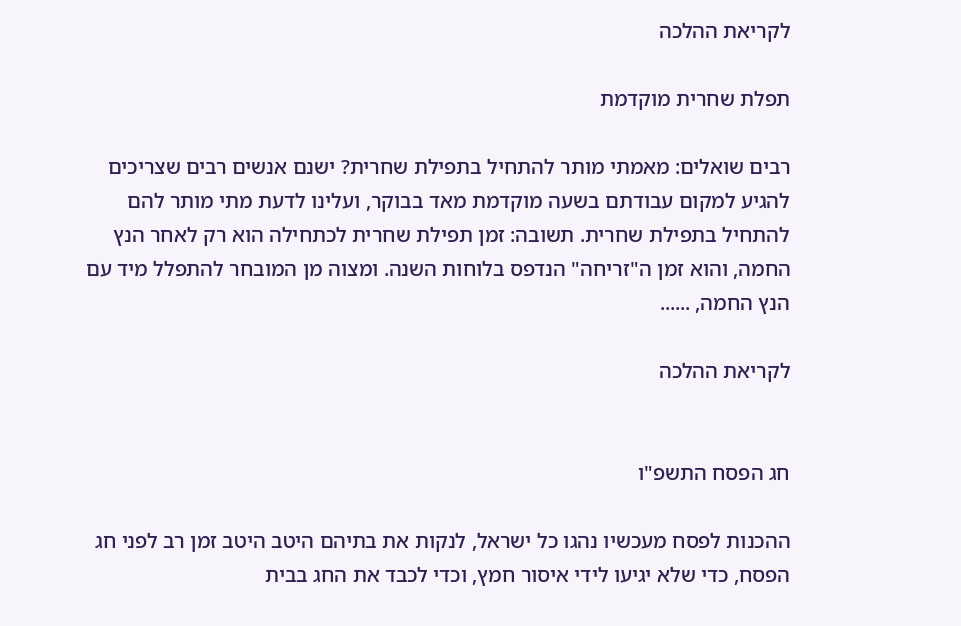לקריאת ההלכה

תפלת שחרית מוקדמת

רבים שואלים: מאמתי מותר להתחיל בתפילת שחרית? ישנם אנשים רבים שצריכים להגיע למקום עבודתם בשעה מוקדמת מאד בבוקר, ועלינו לדעת מתי מותר להם להתחיל בתפילת שחרית. תשובה: זמן תפילת שחרית לכתחילה הוא רק לאחר הנץ החמה, והוא זמן ה"זריחה" הנדפס בלוחות השנה. ומצוה מן המובחר להתפלל מיד עם הנץ החמה, ......

לקריאת ההלכה


חג הפסח התשפ"ו

ההכנות לפסח מעכשיו נהגו כל ישראל, לנקות את בתיהם היטב היטב זמן רב לפני חג הפסח, כדי שלא יגיעו לידי איסור חמץ, וכדי לכבד את החג בבית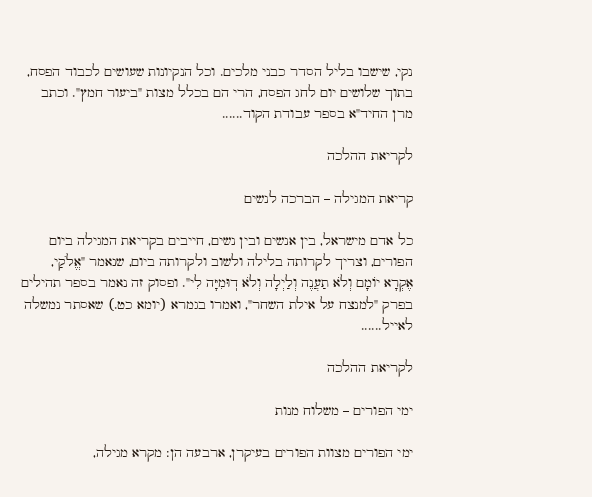נקי, שישבו בליל הסדר כבני מלכים. וכל הנקיונות שעושים לכבוד הפסח, בתוך שלושים יום לחג הפסח, הרי הם בכלל מצות "ביעור חמץ". וכתב מרן החיד"א בספר עבודת הקוד......

לקריאת ההלכה

קריאת המגילה – הברכה לנשים

כל אדם מישראל, בין אנשים ובין נשים, חייבים בקריאת המגילה ביום הפורים, וצריך לקרותה בלילה ולשוב ולקרותה ביום, שנאמר "אֱלֹקַי, אֶקְרָא יוֹמָם וְלֹא תַעֲנֶה וְלַיְלָה וְלֹא דֽוּמִיָּה לִי". ופסוק זה נאמר בספר תהילים בפרק "למנצח על אילת השחר", ואמרו בגמרא (יומא כט.) שאסתר נמשלה לאייל......

לקריאת ההלכה

ימי הפורים – משלוח מנות

ימי הפורים מצוות הפורים בעיקרן, ארבעה הן: מקרא מגילה,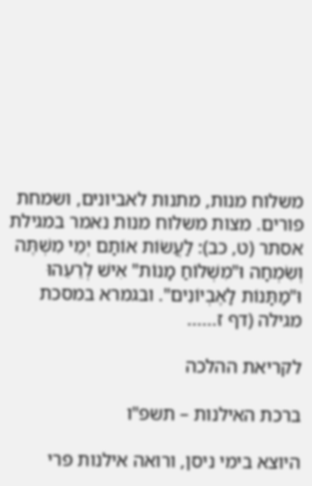משלוח מנות, מתנות לאביונים, ושמחת פורים. מצות משלוח מנות נאמר במגילת אסתר (ט, כב): לַעֲשׂוֹת אוֹתָם יְמֵי מִשְׁתֶּה וְשִׂמְחָה וּ"מִשְׁלוֹחַ מָנוֹת" אִישׁ לְרֵעֵהוּ וּ"מַתָּנוֹת לָאֶבְיוֹנִים". ובגמרא במסכת מגילה (דף ז......

לקריאת ההלכה

ברכת האילנות – תשפ"ו

היוצא בימי ניסן, ורואה אילנות פרי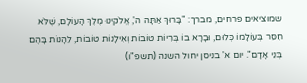שמוציאים פרחים, מברך: "בָּרוּךְ אַתָּה ה', אֱלֹקינוּ מֶלֶךְ הָעוֹלָם, שֶׁלֹּא חִסֵּר בְּעוֹלָמוֹ כְּלוּם, וּבָרָא בוֹ בְּרִיוֹת טוֹבוֹת וְאִילָנוֹת טוֹבוֹת, לֵהָנוֹת בָּהֶם בְּנֵי אָדָם". יום א' בניסן יחול השנה (תשפ"ו)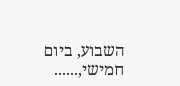השבוע, ביום חמישי,......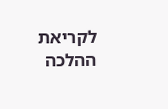לקריאת ההלכה